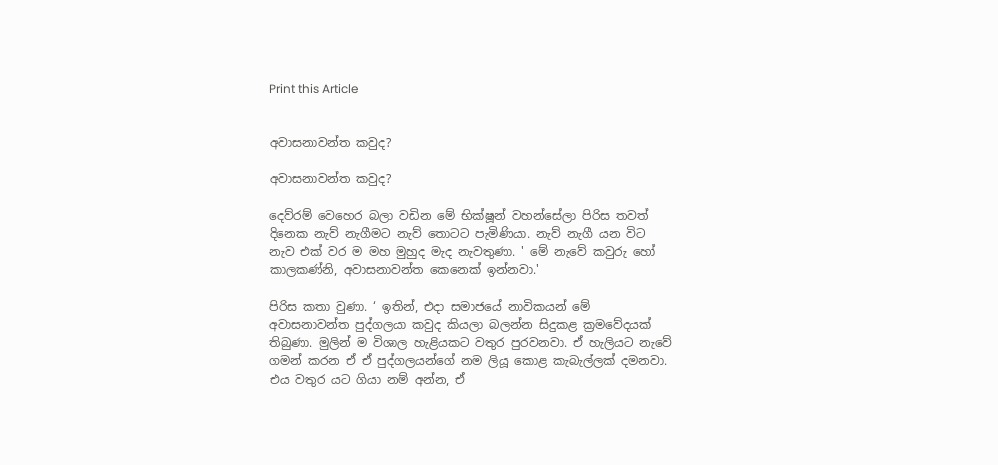Print this Article


අවාසනාවන්ත කවුද?

අවාසනාවන්ත කවුද?

දෙව්රම් වෙහෙර බලා වඩින මේ භික්ෂූන් වහන්සේලා පිරිස තවත් දිනෙක නැව් නැගීමට නැව් තොටට පැමිණියා. නැව් නැගී යන විට නැව එක් වර ම මහ මුහුද මැද නැවතුණා. ' මේ නැවේ කවුරු හෝ කාලකණ්නි, අවාසනාවන්ත කෙනෙක් ඉන්නවා.'

පිරිස කතා වුණා. ‘ ඉතින්, එදා සමාජයේ නාවිකයන් මේ අවාසනාවන්ත පුද්ගලයා කවුද කියලා බලන්න සිදුකළ ක්‍රමවේදයක් තිබුණා. මුලින් ම විශාල හැළියකට වතුර පුරවනවා. ඒ හැලියට නැවේ ගමන් කරන ඒ ඒ පුද්ගලයන්ගේ නම ලියූ කොළ කැබැල්ලක් දමනවා. එය වතුර යට ගියා නම් අන්න, ඒ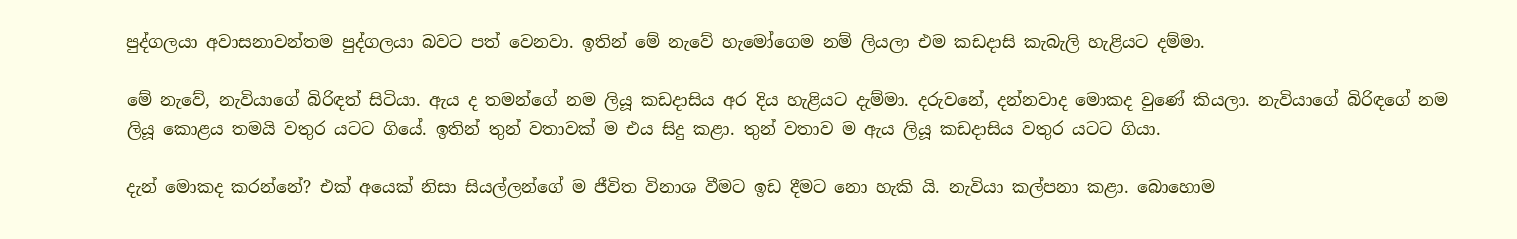පුද්ගලයා අවාසනාවන්තම පුද්ගලයා බවට පත් වෙනවා. ඉතින් මේ නැවේ හැමෝගෙම නම් ලියලා එම කඩදාසි කැබැලි හැළියට දම්මා.

මේ නැවේ, නැවියාගේ බිරිඳත් සිටියා. ඇය ද තමන්ගේ නම ලියූ කඩදාසිය අර දිය හැළියට දැම්මා. දරුවනේ, දන්නවාද මොකද වුණේ කියලා. නැවියාගේ බිරිඳගේ නම ලියූ කොළය තමයි වතුර යටට ගියේ. ඉතින් තුන් වතාවක් ම එය සිදු කළා. තුන් වතාව ම ඇය ලියූ කඩදාසිය වතුර යටට ගියා.

දැන් මොකද කරන්නේ? එක් අයෙක් නිසා සියල්ලන්ගේ ම ජීවිත විනාශ වීමට ඉඩ දීමට නො හැකි යි. නැවියා කල්පනා කළා. බොහොම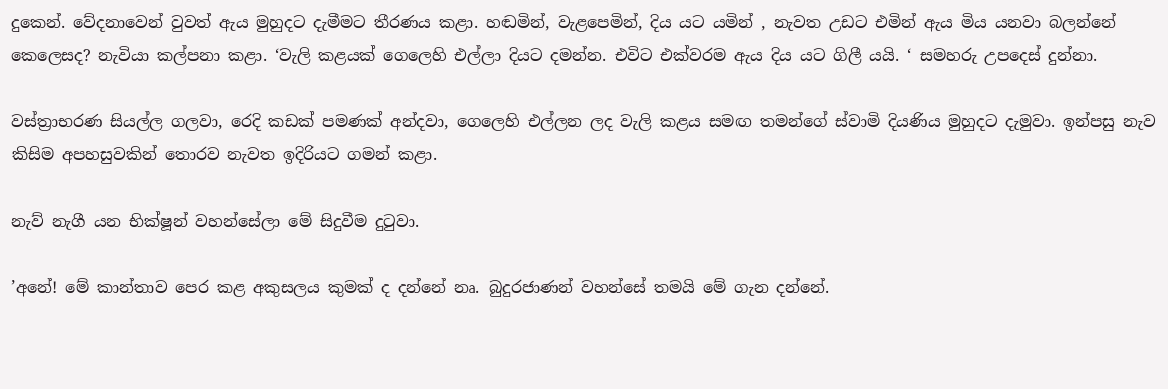දුකෙන්. වේදනාවෙන් වුවත් ඇය මුහුදට දැමීමට තීරණය කළා. හඬමින්, වැළපෙමින්, දිය යට යමින් , නැවත උඩට එමින් ඇය මිය යනවා බලන්නේ කෙලෙසද? නැවියා කල්පනා කළා. ‘වැලි කළයක් ගෙලෙහි එල්ලා දියට දමන්න. එවිට එක්වරම ඇය දිය යට ගිලී යයි. ‘ සමහරු උපදෙස් දුන්නා.

වස්ත්‍රාභරණ සියල්ල ගලවා, රෙදි කඩක් පමණක් අන්දවා, ගෙලෙහි එල්ලන ලද වැලි කළය සමඟ තමන්ගේ ස්වාමි දියණිය මුහුදට දැමුවා. ඉන්පසු නැව කිසිම අපහසුවකින් තොරව නැවත ඉදිරියට ගමන් කළා.

නැව් නැගී යන භික්ෂූන් වහන්සේලා මේ සිදුවීම දුටුවා.

’අනේ! මේ කාන්තාව පෙර කළ අකුසලය කුමක් ද දන්නේ නෘ. බුදුරජාණන් වහන්සේ තමයි මේ ගැන දන්නේ.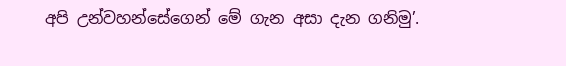අපි උන්වහන්සේගෙන් මේ ගැන අසා දැන ගනිමු’.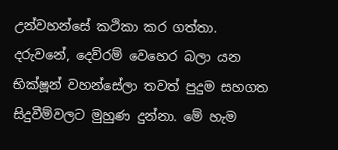උන්වහන්සේ කථිකා කර ගත්තා. දරුවනේ, දෙව්රම් වෙහෙර බලා යන භික්ෂූන් වහන්සේලා තවත් පුදුම සහගත සිදුවීම්වලට මුහුණ දුන්නා. මේ හැම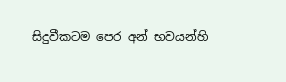සිදුවීකටම පෙර අන් භවයන්හි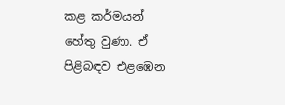කළ කර්මයන් හේතු වුණා. ඒ පිළිබඳව එළඹෙන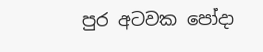පුර අටවක පෝදා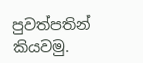පුවත්පතින් කියවමු.